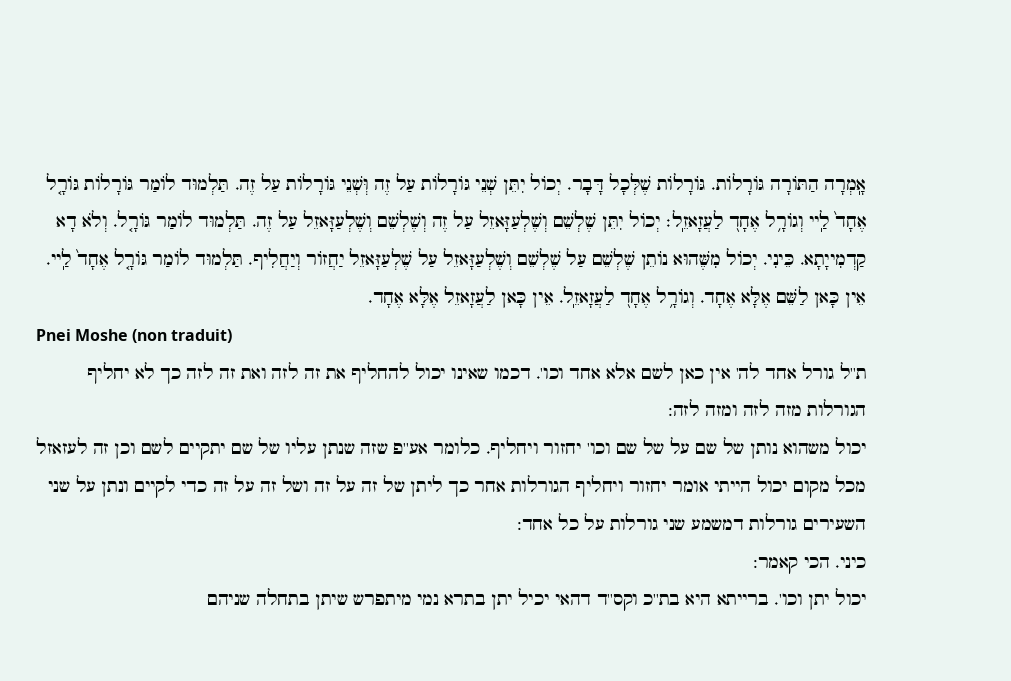אָֽמְרָה הַתּוֹרָה גּוֹרָלוֹת. גּוֹרָלוֹת שֶׁלְּכָל דָּבָר. יְכוֹל יִתֵּן שְׁנֵי גּוֹרָלוֹת עַל זֶה וְּשְׁנֵי גּוֹרָלוֹת עַל זֶה. תַּלְמוּד לוֹמַר גּוֹרָלוֹת גּוֹרָ֤ל אֶחָד֙ לַֽיי וְגוֹרָ֥ל אֶחָד֭ לַעֲזָאזֵֽל׃ יְכוֹל יִתֵּן שֶׁלְשֵׁם וְשֶׁלְעַזָּאזֵל עַל זֶה וְשֶׁלְשֵׁם וְשֶׁלְעַזָּאזֵל עַל זֶה. תַּלְמוּד לוֹמַר גּוֹרָ֤ל. וְלֹא דָא קַדְמִייָתָא. כֵּינִי. יְכוֹל מִשֶּׁהוּא נוֹתֵן שֶׁלְשֵׁם עַל שֶׁלְשֵׁם וְשֶׁלְעַזָּאזֵל עַל שֶׁלְעַזָּאזֵל יַחֲזוֹר וְיַחֲלִיף. תַּלְמוּד לוֹמַר גּוֹרָ֤ל אֶחָד֙ לַֽיי. אֵין כָּאן לַשֵּׁם אֶלָּא אֶחָד. וְגוֹרָ֥ל אֶחָד֭ לַעֲזָאזֵֽל. אֵין כָּאן לַעֲזָאזֵל אֶלָּא אֶחָד.
Pnei Moshe (non traduit)
ת''ל גורל אחד לה' אין כאן לשם אלא אחד וכו'. דכמו שאינו יכול להחליף את זה לזה ואת זה לזה כך לא יחליף הגורלות מזה לזה ומזה לזה:
יכול משהוא נותן של שם על של שם וכו' יחזור ויחליף. כלומר אע''פ שזה שנתן עליו של שם יתקיים לשם וכן זה לעזאזל מכל מקום יכול הייתי אומר יחזור ויחליף הגורלות אחר כך ליתן של זה על זה ושל זה על זה כדי לקיים ונתן על שני השעירים גורלות דמשמע שני גורלות על כל אחד:
כיני. הכי קאמר:
יכול יתן וכו'. ברייתא היא בת''כ וקס''ד דהאי יכיל יתן בתרא נמי מיתפרש שיתן בתחלה שניהם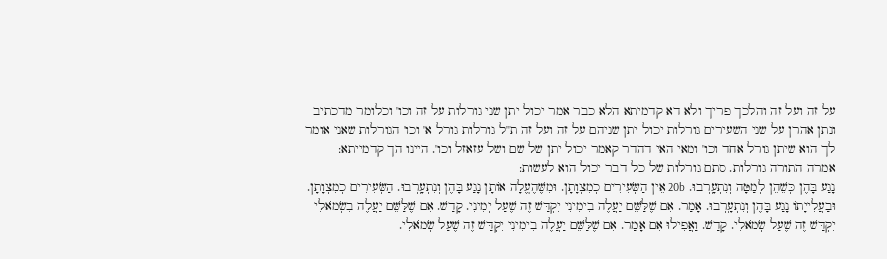על זה ועל זה והלכך פריך ולא דא קדמיתא הלא כבר אמר יכול יתן שני גורלות על זה וכו' וכלומר מדכתיב ונתן אהרן על שני השעירים גורלות יכול יתן שניהם על זה ועל זה ת''ל גורלות גורל א' וכו' הגורלות שאני אומר לך הוא שיתן גורל אחד וכו' ומאי האי דהדר קאמר יכול יתן של שם ושל עזאזל וכו'. היינו הך קדמייתא:
אמרה התורה גורלות. סתם גורלות של כל דבר יכול הוא לעשות:
נָגַע בָּהֶן כְּשֵׁהֵן לְמַטָּה וְנִתְעָֽרְבוּ. 20b אֵין הַשְּׂעִירִים כְמִצְוָתָן. וּמִשֶּׁהֶעֱלָה אוֹתָן נָגַע בָּהֶן וְנִתְעָֽרְבוּ. הַשְּׂעִירִים כְמִצְוָתָן. וּבַעֲלִייָתוֹ נָגַע בָּהֶן וְנִתְעָֽרְבוּ. אָמַר. אִם שֶׁלַּשֵּׁם יַעֲלֶה בִימִינִי יִקְדַּשׁ זֶה שֶׁעַל יְמִינִי. קָדַשׁ. אִם שֶׁלַּשֵּׁם יַעֲלֶה בִשְׂמֹאלִי יִקְדַּשׁ זֶה שֶׁעַל שְׂמֹאלִי. קָדַשׁ. וַאֲפִילוּ אִם אָמַר. אִם שֶׁלַּשֵּׁם יַעֲלֶה בִימִינִי יִקְדַּשׁ זֶה שֶׁעַל שְׂמֹאלִי.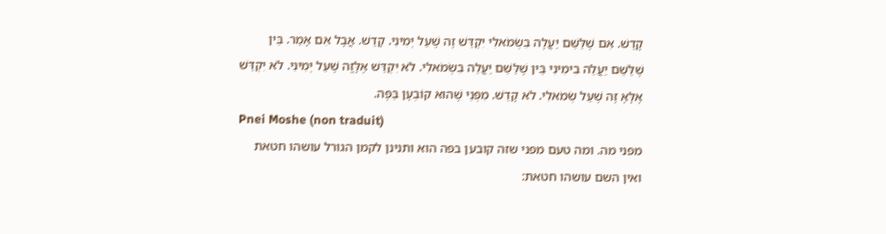קָדַשׁ. אִם שֶׁלַּשֵּׁם יַעֲלֶה בִשְׂמֹאלִי יִקְדַּשׁ זֶה שֶׁעַל יְמִינִי. קָדַשׁ. אֲבָל אִם אָמַר. בֵּין שֶׁלַּשֵּׁם יַעֲלֵה בִימִינִי בֵּין שֶׁלַּשֵּׁם יַעֲלֵה בִשְׂמֹאלִי. לֹא יִקְדַּשׁ אֶלָּזֱה שֶׁעַל יְמִינִי. לֹא יִקְדַּשׁ אֶלָּאֶ זֶה שֶׁעַל שְׂמֹאלִי. לֹא קָדַשׁ. מִפְּנֵי שֶׁהוּא קוֹבְעָן בַּפֶּה.
Pnei Moshe (non traduit)
מפני מה. ומה טעם מפני שזה קובען בפה הוא ותנינן לקמן הגורל עושהו חטאת ואין השם עושהו חטאת: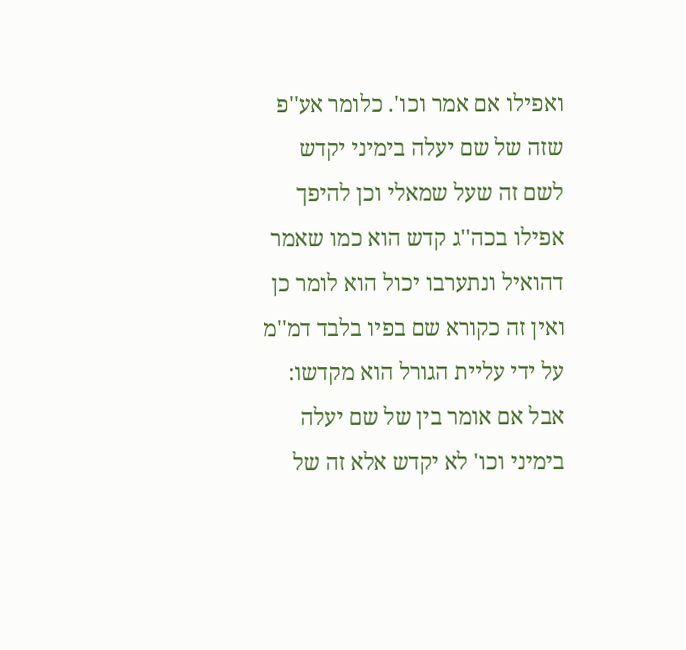ואפילו אם אמר וכו'. כלומר אע''פ שזה של שם יעלה בימיני יקדש לשם זה שעל שמאלי וכן להיפך אפילו בכה''ג קדש הוא כמו שאמר דהואיל ונתערבו יכול הוא לומר כן ואין זה כקורא שם בפיו בלבד דמ''מ על ידי עליית הגורל הוא מקדשו:
אבל אם אומר בין של שם יעלה בימיני וכו' לא יקדש אלא זה של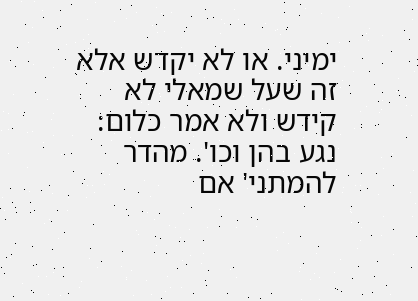ימיני. או לא יקדש אלא זה שעל שמאלי לא קידש ולא אמר כלום:
נגע בהן וכו'. מהדר להמתני' אם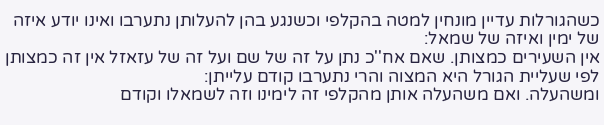כשהגורלות עדיין מונחין למטה בהקלפי וכשנגע בהן להעלותן נתערבו ואינו יודע איזה של ימין ואיזה של שמאל:
אין השעירים כמצותן. שאם אח''כ נתן על זה של שם ועל זה של עזאזל אין זה כמצותן לפי שעליית הגורל היא המצוה והרי נתערבו קודם עלייתן:
ומשהעלה. ואם משהעלה אותן מהקלפי זה לימינו וזה לשמאלו וקודם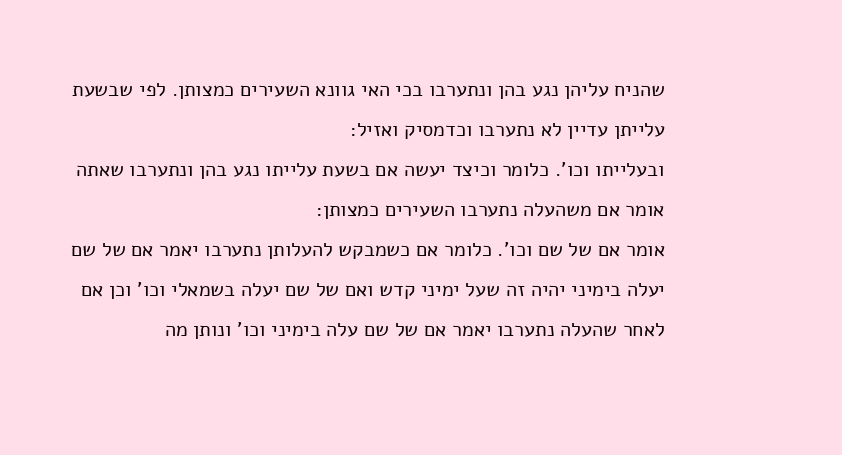שהניח עליהן נגע בהן ונתערבו בכי האי גוונא השעירים כמצותן. לפי שבשעת עלייתן עדיין לא נתערבו וכדמסיק ואזיל:
ובעלייתו וכו'. כלומר וכיצד יעשה אם בשעת עלייתו נגע בהן ונתערבו שאתה אומר אם משהעלה נתערבו השעירים כמצותן:
אומר אם של שם וכו'. כלומר אם כשמבקש להעלותן נתערבו יאמר אם של שם יעלה בימיני יהיה זה שעל ימיני קדש ואם של שם יעלה בשמאלי וכו' וכן אם לאחר שהעלה נתערבו יאמר אם של שם עלה בימיני וכו' ונותן מה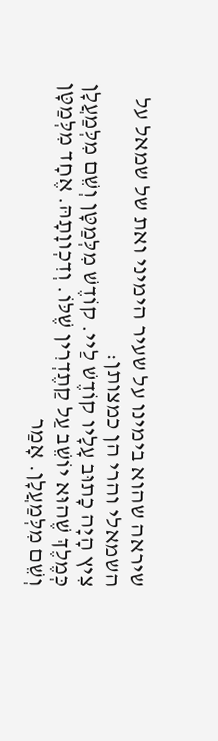שיראה שהוא בימינו על שעיר הימיני ואת של שמאל על השמאלי והרי הן כמצותן:
צִיץ הָיָה כָתוּב עָלָיו קוֹדֶשׁ לַיי. קוֹדֶשׁ מִלְּמַטָּן וְשֵׁם מִלְּמַעֲלָן כְּמֶלֶךְ שֶׁהוּא יוֹשֵׁב עַל קַתֶדְרִין שֶׁלּוֹ. וְדִכְווָתָהּ. אֶחָד מִלְּמַטָּן וְשֵׁם מִלְּמַעֲלָן. אָמַר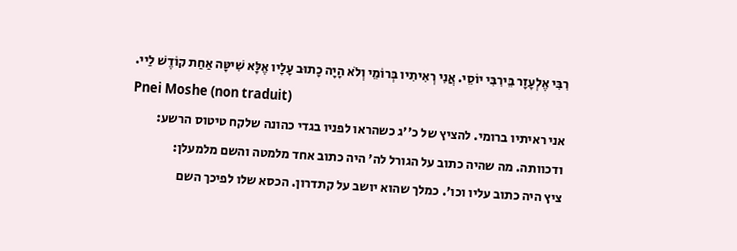רִבִּי אֶלְעָזָר בֵּירִבִּי יוֹסֵי. אֲנִי רְאִיתִיו בְּרוֹמֵי וְלֹא הָיָה כָתוּב עָלָיו אֶלָּא שִׁיטָּה אַחַת קוֹדֶשׁ לַיי.
Pnei Moshe (non traduit)
אני ראיתיו ברומי. להציץ של כ''ג כשהראו לפניו בגדי כהונה שלקח טיטוס הרשע:
ודכוותה. מה שהיה כתוב על הגורל לה' היה כתוב אחד מלמטה והשם מלמעלן:
ציץ היה כתוב עליו וכו'. כמלך שהוא יושב על קתדרון. הכסא שלו לפיכך השם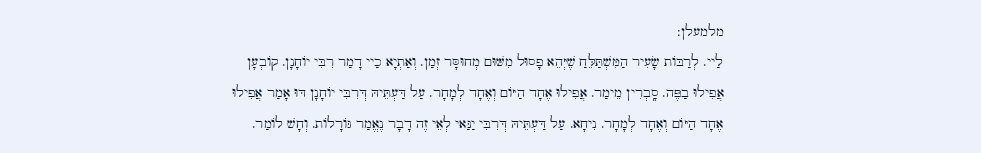מלמעלן:
לַיי. לְרַבּוֹת שָׂעִיר הַמִּשְׁתַּלֵּחַ שֶׁיְּהֵא פָסוּל מִשּׁוּם מְחוּסָּר זְמַן. וְאַתְיָא כַיי דָמַר רִבִּי יוֹחָנָן. קוֹבְעָן אֲפִילוּ בַפֶּה. סָֽבְרִין מֵימַר. אֲפִילוּ אֶחָד הַיּוֹם וְאֶחָד לְמָחָר. עַל דַּעְתֵּיהּ דְּרִבִּי יוֹחָנָן דּוּ אָמַר אֲפִילוּ אֶחָד הַיּוֹם וְאֶחָד לְמָחָר. נִיחָא. עַל דַּעְתֵּיהּ דְּרִבִּי יַנַּאי לְאֵי זֶה דָבָר נֶאֱמַר גּוֹרָלוֹת. וְחָשׁ לוֹמַר.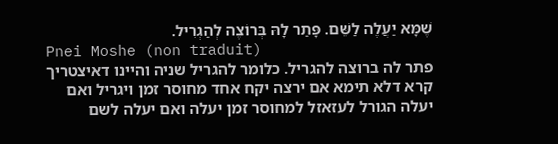שֶׁמָּא יַעֲלֶה לַשֵּׁם. פָּתַר לָהּ בְּרוֹצֶה לְהַגְרִיל.
Pnei Moshe (non traduit)
פתר לה ברוצה להגריל. כלומר להגריל שניה והיינו דאיצטריך קרא דלא תימא אם ירצה יקח אחד מחוסר זמן ויגריל ואם יעלה הגורל לעזאזל למחוסר זמן יעלה ואם יעלה לשם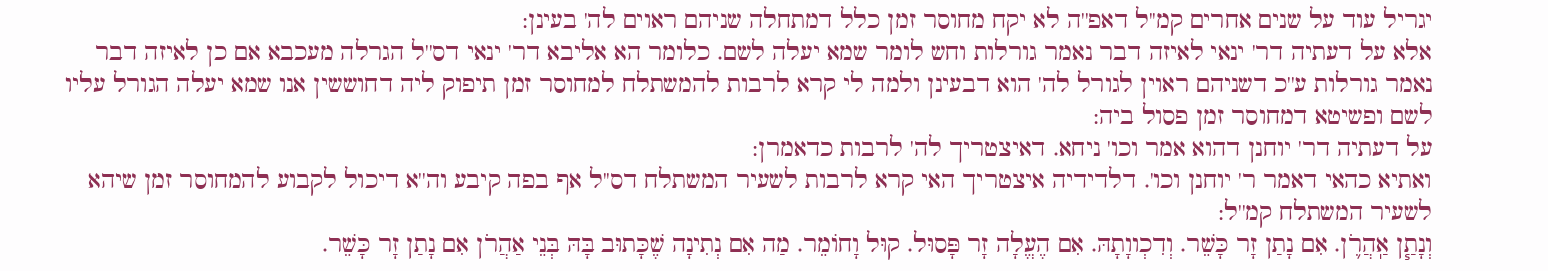יגריל עוד על שנים אחרים קמ''ל דאפ''ה לא יקח מחוסר זמן כלל דמתחלה שניהם ראוים לה' בעינן:
אלא על דעתיה דר' ינאי לאיזה דבר נאמר גורלות וחש לומר שמא יעלה לשם. כלומר הא אליבא דר' ינאי דס''ל הגרלה מעכבא אם כן לאיזה דבר נאמר גורלות ע''כ דשניהם ראוין לגורל לה' הוא דבעינן ולמה לי קרא לרבות להמשתלח למחוסר זמן תיפוק ליה דחוששין אנו שמא יעלה הגורל עליו לשם ופשיטא דמחוסר זמן פסול ביה:
על דעתיה דר' יוחנן דהוא אמר וכו' ניחא. דאיצטריך לה' לרבות כדאמרן:
ואתיא כהאי דאמר ר' יוחנן וכו'. דלדידיה איצטריך האי קרא לרבות לשעיר המשתלח דס''ל אף בפה קיבע וה''א דיכול לקבוע להמחוסר זמן שיהא לשעיר המשתלח קמ''ל:
וְנָתַ֧ן אַֽהֲרֹ֛ן. אִם נָתַן זָר כָּשֵׁר. וְדִכְווָתָהּ. אִם הֶעֱלָה זָר פָּסוּל. קוּל וָחוֹמֵר. מַה אִם נְתִינָה שֶׁכָּתוּב בָּהּ בְּנֵי אַהֲרֹן אִם נָתַן זָר כָּשֵׁר.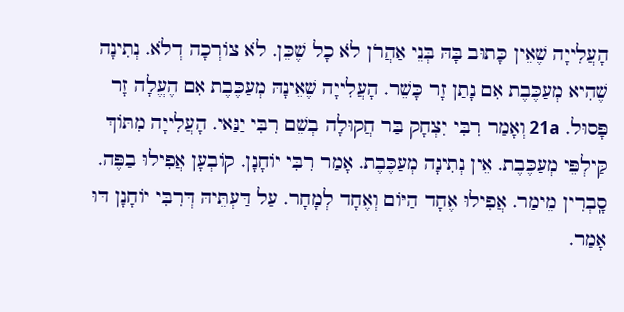הָעֲלִייָה שֶׁאֵין כָּתוּב בָּהּ בְּנֵי אַהֲרֹן לֹא כָל שֶׁכֵּן. לֹא צוֹרְכָה דְלֹא. נְתִינָה שֶׁהִיא מְעַכֶּבֶת אִם נָתַן זָר כָּשֵׁר. הָעֲלִייָה שֶׁאֵינָהּ מְעַכֶּבֶת אִם הֶעֱלָה זָר פָּסוּל. 21a וְאָמַר רִבִּי יִצְחָק בַּר חֲקוּלָה בְשֵׁם רִבִּי יַנַּאי. הָעֲלִייָה מִתּוֹךְ קַּילְפֵּי מְעַכֶּבֶת. אֵין נְתִינָה מְעַכֶּבֶת. אָמַר רִבִּי יוֹחָנָן. קוֹבְעָן אֲפִילוּ בַפֶּה. סָֽבְרִין מֵימַר. אֲפִילוּ אֶחָד הַיּוֹם וְאֶחָד לְמָחָר. עַל דַּעְתֵּיהּ דְּרִבִּי יוֹחָנָן דּוּ אָמַר.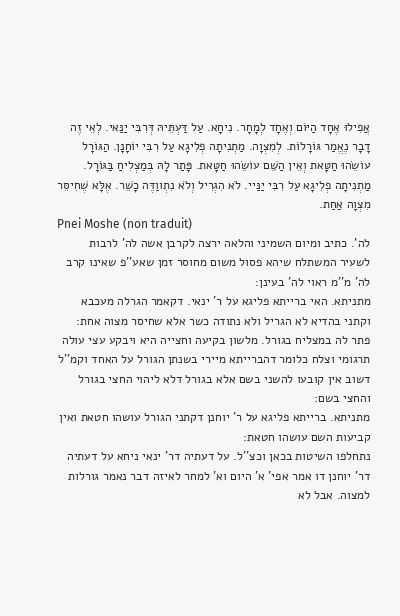אֲפִילוּ אֶחָד הַיּוֹם וְאֶחָד לְמָחָר. נִיחָא. עַל דַּעְתֵּיהּ דְּרִבִּי יַנַּאי. לְאֵי זֶה דָבָר נֶאֱמַר גּוֹרָלוֹת. לְמִצְוָה. מַתְנִיתָה פְלִיגָא עַל רִבִּי יוֹחָנָן. הַגּוֹרָל עוֹשֵׂהוּ חַטָּאת וְאֵין הַשֵּׁם עוֹשֵׂהוּ חַטָּאת. פָּתַר לָהּ בְּמַצְלִיחַ בַּגּוֹרָל. מַתְנִיתָה פְלִיגָא עַל רִבִּי יַנַּיי. לֹא הִגְרִיל וְלֹא נִתְווַדֶּה כָשֵׁר. אֶלָּא שֶׁחִיסֵּר מִצְוָה אַחַת.
Pnei Moshe (non traduit)
לה'. כתיב ומיום השמיני והלאה ירצה לקרבן אשה לה' לרבות לשעיר המשתלח שיהא פסול משום מחוסר זמן שאע''פ שאינו קרב לה' מ''מ ראוי לה' בעינן:
מתניתא. האי ברייתא פליגא על ר' ינאי. דקאמר הגרלה מעכבא וקתני בהדיא לא הגריל ולא נתודה כשר אלא שחיסר מצוה אחת:
פתר לה במצליח בגורל. מלשון בקיעה וחצייה היא ויבקע עצי עולה תרגומי וצלח כלומר דהברייתא מיירי בשנתן הגורל על האחד וקמ''ל דשוב אין קובעו להשני בשם אלא בגורל דלא ליהוי החצי בגורל והחצי בשם:
מתניתא. ברייתא פליגא על ר' יוחנן דקתני הגורל עושהו חטאת ואין קביעות השם עושהו חטאת:
נתחלפו השיטות בכאן וכצ''ל. על דעתיה דר' ינאי ניחא על דעתיה דר' יוחנן דו אמר אפי' א' היום וא' למחר לאיזה דבר נאמר גורלות למצוה. אבל לא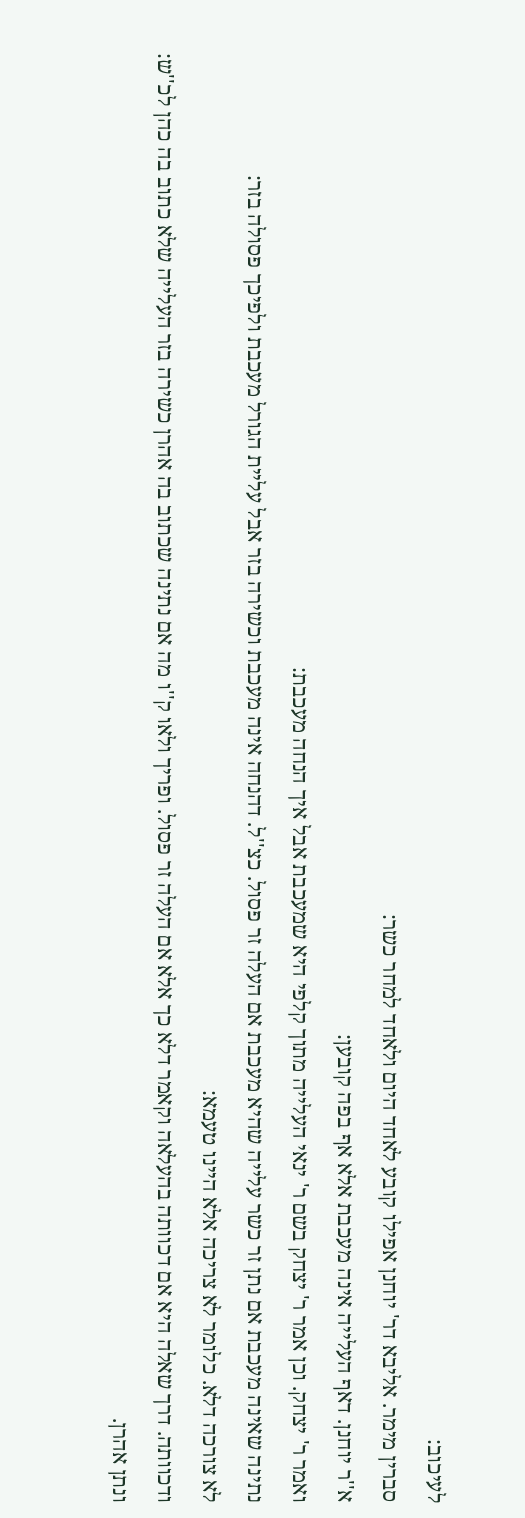לעיכוב:
סברין מימר. אליבא דר' יוחנן אפילו קובע לאחד היום ולאחד למחר כשר:
א''ר יוחנן. דאף העלייה אינה מעכבת אלא אף בפה קובען:
ואמר ר' יצחק. וכן אמר ר' יצחק בשם ר' ינאי העלייה מתוך קלפי היא שמעכבת אבל איך הנחה מעכבת:
נתינה שאינה מעכבת אם נתן זר כשר עלייה שהיא מעכבת אם העלה זר פסול. כצ''ל. דהנחה אינה מעכבת וכשירה בזר אבל עליית הגורל מעכבת ולפיכך פסולה בזר:
לא צורכה דלא. כלומר לא צריכה אלא היינו טעמא:
ודכוותה. דרך שאלה היא אם דכוותה בהעלאה וקאמר דלא כך אלא אם העלה זר פסול. ופריך ולאו ק''ו מה אם נתינה שכתוב בה אהרן כשירה בזר העלייה שלא כתוב בה כהן לכ''ש:
ונתן אהרן.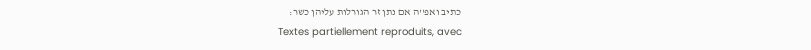כתיב ואפ''ה אם נתן זר הגורלות עליהן כשר:
Textes partiellement reproduits, avec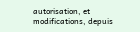autorisation, et modifications, depuis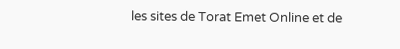les sites de Torat Emet Online et de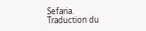Sefaria.
Traduction du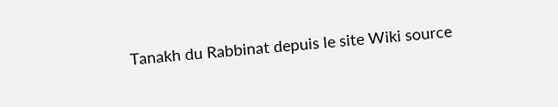Tanakh du Rabbinat depuis le site Wiki source